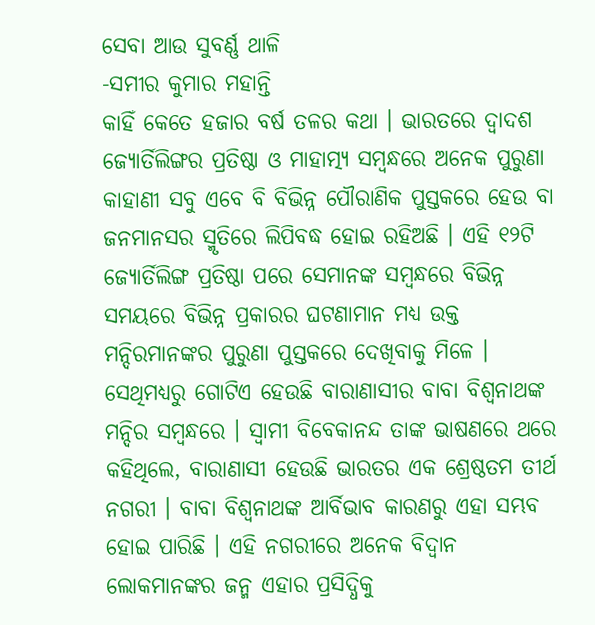ସେବା ଆଉ ସୁବର୍ଣ୍ଣ ଥାଳି
-ସମୀର କୁମାର ମହାନ୍ତି
କାହିଁ କେତେ ହଜାର ବର୍ଷ ତଳର କଥା । ଭାରତରେ ଦ୍ୱାଦଶ ଜ୍ୟୋର୍ତିଲିଙ୍ଗର ପ୍ରତିଷ୍ଠା ଓ ମାହାତ୍ମ୍ୟ ସମ୍ବନ୍ଧରେ ଅନେକ ପୁରୁଣା କାହାଣୀ ସବୁ ଏବେ ବି ବିଭିନ୍ନ ପୌରାଣିକ ପୁସ୍ତକରେ ହେଉ ବା ଜନମାନସର ସ୍ମୃତିରେ ଲିପିବଦ୍ଧ ହୋଇ ରହିଅଛି । ଏହି ୧୨ଟି ଜ୍ୟୋର୍ତିଲିଙ୍ଗ ପ୍ରତିଷ୍ଠା ପରେ ସେମାନଙ୍କ ସମ୍ବନ୍ଧରେ ବିଭିନ୍ନ ସମୟରେ ବିଭିନ୍ନ ପ୍ରକାରର ଘଟଣାମାନ ମଧ୍ୟ ଉକ୍ତ ମନ୍ଦିରମାନଙ୍କର ପୁରୁଣା ପୁସ୍ତକରେ ଦେଖିବାକୁ ମିଳେ । ସେଥିମଧ୍ୟରୁ ଗୋଟିଏ ହେଉଛି ବାରାଣାସୀର ବାବା ବିଶ୍ୱନାଥଙ୍କ ମନ୍ଦିର ସମ୍ବନ୍ଧରେ । ସ୍ୱାମୀ ବିବେକାନନ୍ଦ ତାଙ୍କ ଭାଷଣରେ ଥରେ କହିଥିଲେ, ବାରାଣାସୀ ହେଉଛି ଭାରତର ଏକ ଶ୍ରେଷ୍ଠତମ ତୀର୍ଥ ନଗରୀ । ବାବା ବିଶ୍ୱନାଥଙ୍କ ଆର୍ବିଭାବ କାରଣରୁ ଏହା ସମ୍ଭବ ହୋଇ ପାରିଛି । ଏହି ନଗରୀରେ ଅନେକ ବିଦ୍ୱାନ ଲୋକମାନଙ୍କର ଜନ୍ମ ଏହାର ପ୍ରସିଦ୍ଧିକୁ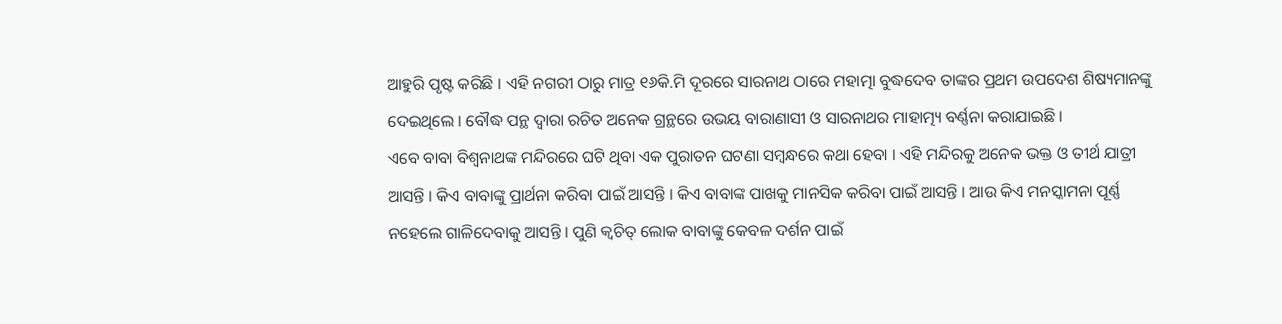ଆହୁରି ପୃଷ୍ଟ କରିଛି । ଏହି ନଗରୀ ଠାରୁ ମାତ୍ର ୧୬କି.ମି ଦୂରରେ ସାରନାଥ ଠାରେ ମହାତ୍ମା ବୁଦ୍ଧଦେବ ତାଙ୍କର ପ୍ରଥମ ଉପଦେଶ ଶିଷ୍ୟମାନଙ୍କୁ ଦେଇଥିଲେ । ବୌଦ୍ଧ ପନ୍ଥ ଦ୍ୱାରା ରଚିତ ଅନେକ ଗ୍ରନ୍ଥରେ ଉଭୟ ବାରାଣାସୀ ଓ ସାରନାଥର ମାହାତ୍ମ୍ୟ ବର୍ଣ୍ଣନା କରାଯାଇଛି ।
ଏବେ ବାବା ବିଶ୍ୱନାଥଙ୍କ ମନ୍ଦିରରେ ଘଟି ଥିବା ଏକ ପୁରାତନ ଘଟଣା ସମ୍ବନ୍ଧରେ କଥା ହେବା । ଏହି ମନ୍ଦିରକୁ ଅନେକ ଭକ୍ତ ଓ ତୀର୍ଥ ଯାତ୍ରୀ ଆସନ୍ତି । କିଏ ବାବାଙ୍କୁ ପ୍ରାର୍ଥନା କରିବା ପାଇଁ ଆସନ୍ତି । କିଏ ବାବାଙ୍କ ପାଖକୁ ମାନସିକ କରିବା ପାଇଁ ଆସନ୍ତି । ଆଉ କିଏ ମନସ୍କାମନା ପୂର୍ଣ୍ଣ ନହେଲେ ଗାଳିଦେବାକୁ ଆସନ୍ତି । ପୁଣି କ୍ୱଚିତ୍ ଲୋକ ବାବାଙ୍କୁ କେବଳ ଦର୍ଶନ ପାଇଁ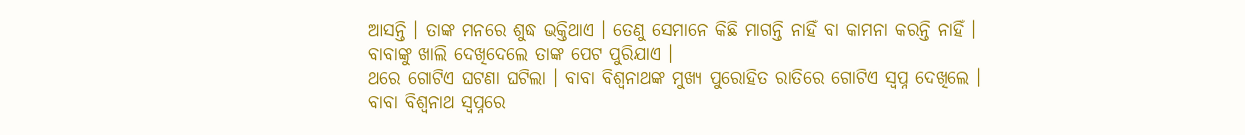ଆସନ୍ତି । ତାଙ୍କ ମନରେ ଶୁଦ୍ଧ ଭକ୍ତିଥାଏ । ତେଣୁ ସେମାନେ କିଛି ମାଗନ୍ତି ନାହିଁ ବା କାମନା କରନ୍ତି ନାହିଁ । ବାବାଙ୍କୁ ଖାଲି ଦେଖିଦେଲେ ତାଙ୍କ ପେଟ ପୁରିଯାଏ ।
ଥରେ ଗୋଟିଏ ଘଟଣା ଘଟିଲା । ବାବା ବିଶ୍ୱନାଥଙ୍କ ମୁଖ୍ୟ ପୁରୋହିତ ରାତିରେ ଗୋଟିଏ ସ୍ୱପ୍ନ ଦେଖିଲେ । ବାବା ବିଶ୍ୱନାଥ ସ୍ୱପ୍ନରେ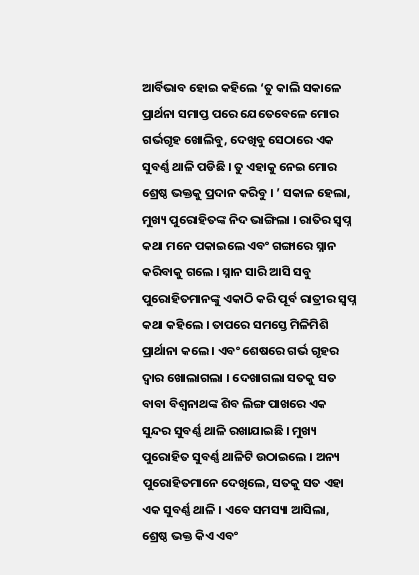ଆର୍ବିଭାବ ହୋଇ କହିଲେ ‘ତୁ କାଲି ସକାଳେ ପ୍ରାର୍ଥନା ସମାପ୍ତ ପରେ ଯେତେବେଳେ ମୋର ଗର୍ଭଗୃହ ଖୋଲିବୁ, ଦେଖିବୁ ସେଠାରେ ଏକ ସୁବର୍ଣ୍ଣ ଥାଳି ପଡିଛି । ତୁ ଏହାକୁ ନେଇ ମୋର ଶ୍ରେଷ୍ଠ ଭକ୍ତକୁ ପ୍ରଦାନ କରିବୁ । ’ ସକାଳ ହେଲା, ମୁଖ୍ୟ ପୁରୋହିତଙ୍କ ନିଦ ଭାଙ୍ଗିଲା । ରାତିର ସ୍ୱପ୍ନ କଥା ମନେ ପକାଇଲେ ଏବଂ ଗଙ୍ଗାରେ ସ୍ନାନ କରିବାକୁ ଗଲେ । ସ୍ନାନ ସାରି ଆସି ସବୁ ପୁରୋହିତମାନଙ୍କୁ ଏକାଠି କରି ପୂର୍ବ ରାତ୍ରୀର ସ୍ୱପ୍ନ କଥା କହିଲେ । ତାପରେ ସମସ୍ତେ ମିଳିମିଶି ପ୍ରାର୍ଥାନା କଲେ । ଏବଂ ଶେଷରେ ଗର୍ଭ ଗୃହର ଦ୍ୱାର ଖୋଲାଗଲା । ଦେଖାଗଲା ସତକୁ ସତ ବାବା ବିଶ୍ୱନାଥଙ୍କ ଶିବ ଲିଙ୍ଗ ପାଖରେ ଏକ ସୁନ୍ଦର ସୁବର୍ଣ୍ଣ ଥାଳି ରଖାଯାଇଛି । ମୁଖ୍ୟ ପୁରୋହିତ ସୁବର୍ଣ୍ଣ ଥାଳିଟି ଉଠାଇଲେ । ଅନ୍ୟ ପୁରୋହିତମାନେ ଦେଖିଲେ, ସତକୁ ସତ ଏହା ଏକ ସୁବର୍ଣ୍ଣ ଥାଳି । ଏବେ ସମସ୍ୟା ଆସିଲା, ଶ୍ରେଷ୍ଠ ଭକ୍ତ କିଏ ଏବଂ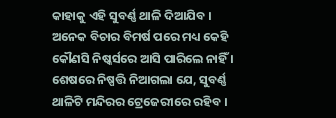କାହାକୁ ଏହି ସୁବର୍ଣ୍ଣ ଥାଳି ଦିଆଯିବ । ଅନେକ ବିଚାର ବିମର୍ଷ ପରେ ମଧ୍ୟ କେହି କୌଣସି ନିଷ୍କର୍ସରେ ଆସି ପାରିଲେ ନାହିଁ । ଶେଷରେ ନିଷ୍ପତ୍ତି ନିଆଗଲା ଯେ, ସୁବର୍ଣ୍ଣ ଥାଳିଟି ମନ୍ଦିରର ଟ୍ରେଜେରୀରେ ରହିବ ।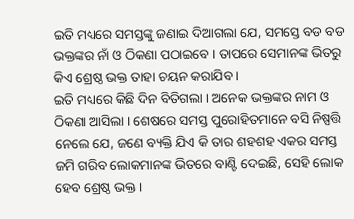ଇତି ମଧ୍ୟରେ ସମସ୍ତଙ୍କୁ ଜଣାଇ ଦିଆଗଲା ଯେ, ସମସ୍ତେ ବଡ ବଡ ଭକ୍ତଙ୍କର ନାଁ ଓ ଠିକଣା ପଠାଇବେ । ତାପରେ ସେମାନଙ୍କ ଭିତରୁ କିଏ ଶ୍ରେଷ୍ଠ ଭକ୍ତ ତାହା ଚୟନ କରାଯିବ ।
ଇତି ମଧ୍ୟରେ କିଛି ଦିନ ବିତିଗଲା । ଅନେକ ଭକ୍ତଙ୍କର ନାମ ଓ ଠିକଣା ଆସିଲା । ଶେଷରେ ସମସ୍ତ ପୁରୋହିତମାନେ ବସି ନିଷ୍ପତ୍ତି ନେଲେ ଯେ, ଜଣେ ବ୍ୟକ୍ତି ଯିଏ କି ତାର ଶହଶହ ଏକର ସମସ୍ତ ଜମି ଗରିବ ଲୋକମାନଙ୍କ ଭିତରେ ବାଣ୍ଟି ଦେଇଛି, ସେହି ଲୋକ ହେବ ଶ୍ରେଷ୍ଠ ଭକ୍ତ ।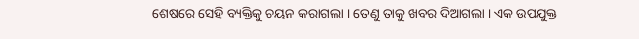ଶେଷରେ ସେହି ବ୍ୟକ୍ତିକୁ ଚୟନ କରାଗଲା । ତେଣୁ ତାକୁ ଖବର ଦିଆଗଲା । ଏକ ଉପଯୁକ୍ତ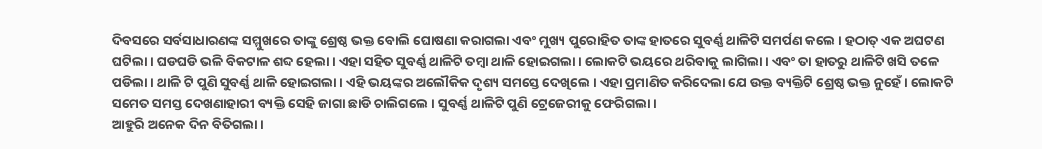ଦିବସରେ ସର୍ବସାଧାରଣଙ୍କ ସମ୍ମୁଖରେ ତାଙ୍କୁ ଶ୍ରେଷ୍ଠ ଭକ୍ତ ବୋଲି ଘୋଷଣା କରାଗଲା ଏବଂ ମୁଖ୍ୟ ପୁରୋହିତ ତାଙ୍କ ହାତରେ ସୁବର୍ଣ୍ଣ ଥାଳିଟି ସମର୍ପଣ କଲେ । ହଠାତ୍ ଏକ ଅଘଟଣ ଘଟିଲା । ଘଡଘଡି ଭଳି ବିକଟାଳ ଶବ୍ଦ ହେଲା । ଏହା ସହିତ ସୁବର୍ଣ୍ଣ ଥାଳିଟି ତମ୍ବା ଥାଳି ହୋଇଗଲା । ଲୋକଟି ଭୟରେ ଥରିବାକୁ ଲାଗିଲା । ଏବଂ ତା ହାତରୁ ଥାଳିଟି ଖସି ତଳେ ପଡିଲା । ଥାଳି ଟି ପୁଣି ସୁବର୍ଣ୍ଣ ଥାଳି ହୋଇଗଲା । ଏହି ଭୟଙ୍କର ଅଲୌକିକ ଦୃଶ୍ୟ ସମସ୍ତେ ଦେଖିଲେ । ଏହା ପ୍ରମାଣିତ କରିଦେଲା ଯେ ଉକ୍ତ ବ୍ୟକ୍ତିଟି ଶ୍ରେଷ୍ଠ ଭକ୍ତ ନୁହେଁ । ଲୋକଟି ସମେତ ସମସ୍ତ ଦେଖଣାହାରୀ ବ୍ୟକ୍ତି ସେହି ଜାଗା ଛାଡି ଚାଲିଗଲେ । ସୁବର୍ଣ୍ଣ ଥାଳିଟି ପୁଣି ଟ୍ରେଜେରୀକୁ ଫେରିଗଲା ।
ଆହୁରି ଅନେକ ଦିନ ବିତିଗଲା ।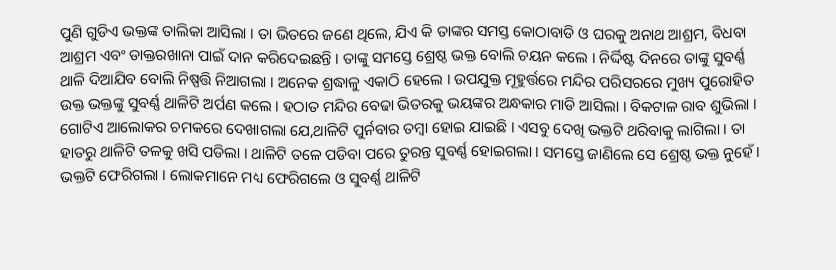ପୁଣି ଗୁଡିଏ ଭକ୍ତଙ୍କ ତାଲିକା ଆସିଲା । ତା ଭିତରେ ଜଣେ ଥିଲେ, ଯିଏ କି ତାଙ୍କର ସମସ୍ତ କୋଠାବାଡି ଓ ଘରକୁ ଅନାଥ ଆଶ୍ରମ, ବିଧବା ଆଶ୍ରମ ଏବଂ ଡାକ୍ତରଖାନା ପାଇଁ ଦାନ କରିଦେଇଛନ୍ତି । ତାଙ୍କୁ ସମସ୍ତେ ଶ୍ରେଷ୍ଠ ଭକ୍ତ ବୋଲି ଚୟନ କଲେ । ନିର୍ଦ୍ଦିଷ୍ଟ ଦିନରେ ତାଙ୍କୁ ସୁବର୍ଣ୍ଣ ଥାଳି ଦିଆଯିବ ବୋଲି ନିଷ୍ପତ୍ତି ନିଆଗଲା । ଅନେକ ଶ୍ରଦ୍ଧାଳୁ ଏକାଠି ହେଲେ । ଉପଯୁକ୍ତ ମୂହୁର୍ତ୍ତରେ ମନ୍ଦିର ପରିସରରେ ମୁଖ୍ୟ ପୁରୋହିତ ଉକ୍ତ ଭକ୍ତଙ୍କୁ ସୁବର୍ଣ୍ଣ ଥାଳିଟି ଅର୍ପଣ କଲେ । ହଠାତ ମନ୍ଦିର ବେଢା ଭିତରକୁ ଭୟଙ୍କର ଅନ୍ଧକାର ମାଡି ଆସିଲା । ବିକଟାଳ ରାବ ଶୁଭିଲା । ଗୋଟିଏ ଆଲୋକର ଚମକରେ ଦେଖାଗଲା ଯେ,ଥାଳିଟି ପୁର୍ନବାର ତମ୍ବା ହୋଇ ଯାଇଛି । ଏସବୁ ଦେଖି ଭକ୍ତଟି ଥରିବାକୁ ଲାଗିଲା । ତା ହାତରୁ ଥାଳିଟି ତଳକୁ ଖସି ପଡିଲା । ଥାଳିଟି ତଳେ ପଡିବା ପରେ ତୁରନ୍ତ ସୁବର୍ଣ୍ଣ ହୋଇଗଲା । ସମସ୍ତେ ଜାଣିଲେ ସେ ଶ୍ରେଷ୍ଠ ଭକ୍ତ ନୁହେଁ । ଭକ୍ତଟି ଫେରିଗଲା । ଲୋକମାନେ ମଧ୍ୟ ଫେରିଗଲେ ଓ ସୁବର୍ଣ୍ଣ ଥାଳିଟି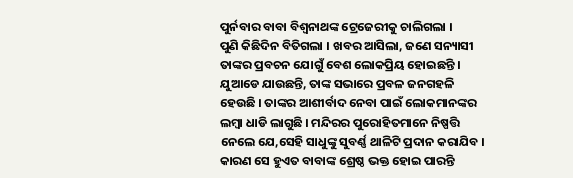ପୁର୍ନବାର ବାବା ବିଶ୍ୱନାଥଙ୍କ ଟ୍ରେଜେରୀକୁ ଚାଲିଗଲା ।
ପୁଣି କିଛିଦିନ ବିତିଗଲା । ଖବର ଆସିଲା, ଜଣେ ସନ୍ୟାସୀ ତାଙ୍କର ପ୍ରବଚନ ଯୋଗୁଁ ବେଶ ଲୋକପ୍ରିୟ ହୋଇଛନ୍ତି । ଯୁଆଡେ ଯାଉଛନ୍ତି, ତାଙ୍କ ସଭାରେ ପ୍ରବଳ ଜନଗହଳି ହେଉଛି । ତାଙ୍କର ଆଶୀର୍ବାଦ ନେବା ପାଇଁ ଲୋକମାନଙ୍କର ଲମ୍ବା ଧାଡି ଲାଗୁଛି । ମନ୍ଦିରର ପୁରୋହିତମାନେ ନିଷ୍ପତ୍ତି ନେଲେ ଯେ,ସେହି ସାଧୁଙ୍କୁ ସୁବର୍ଣ୍ଣ ଥାଳିଟି ପ୍ରଦାନ କରାଯିବ । କାରଣ ସେ ହୁଏତ ବାବାଙ୍କ ଶ୍ରେଷ୍ଠ ଭକ୍ତ ହୋଇ ପାରନ୍ତି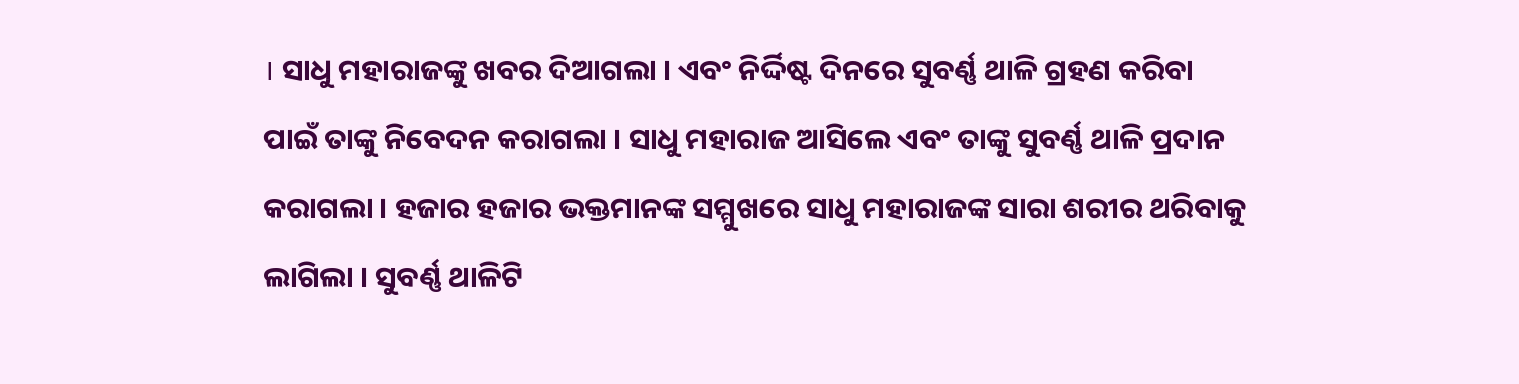। ସାଧୁ ମହାରାଜଙ୍କୁ ଖବର ଦିଆଗଲା । ଏବଂ ନିର୍ଦ୍ଦିଷ୍ଟ ଦିନରେ ସୁବର୍ଣ୍ଣ ଥାଳି ଗ୍ରହଣ କରିବା ପାଇଁ ତାଙ୍କୁ ନିବେଦନ କରାଗଲା । ସାଧୁ ମହାରାଜ ଆସିଲେ ଏବଂ ତାଙ୍କୁ ସୁବର୍ଣ୍ଣ ଥାଳି ପ୍ରଦାନ କରାଗଲା । ହଜାର ହଜାର ଭକ୍ତମାନଙ୍କ ସମ୍ମୁଖରେ ସାଧୁ ମହାରାଜଙ୍କ ସାରା ଶରୀର ଥରିବାକୁ ଲାଗିଲା । ସୁବର୍ଣ୍ଣ ଥାଳିଟି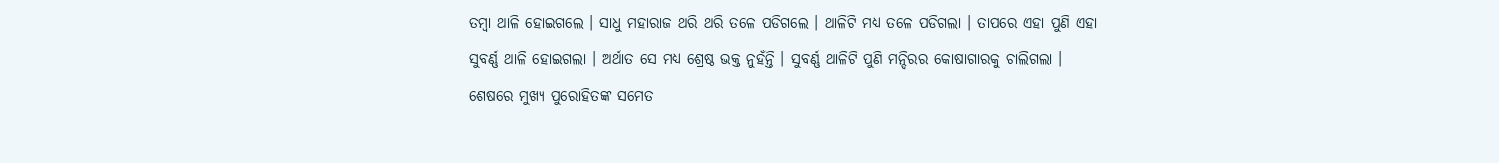ତମ୍ବା ଥାଳି ହୋଇଗଲେ । ସାଧୁ ମହାରାଜ ଥରି ଥରି ତଳେ ପଡିଗଲେ । ଥାଳିଟି ମଧ୍ୟ ତଳେ ପଡିଗଲା । ତାପରେ ଏହା ପୁଣି ଏହା ସୁବର୍ଣ୍ଣ ଥାଳି ହୋଇଗଲା । ଅର୍ଥାତ ସେ ମଧ୍ୟ ଶ୍ରେଷ୍ଠ ଭକ୍ତ ନୁହଁନ୍ତି । ସୁବର୍ଣ୍ଣ ଥାଳିଟି ପୁଣି ମନ୍ଦିରର କୋଷାଗାରକୁ ଚାଲିଗଲା ।
ଶେଷରେ ମୁଖ୍ୟ ପୁରୋହିତଙ୍କ ସମେତ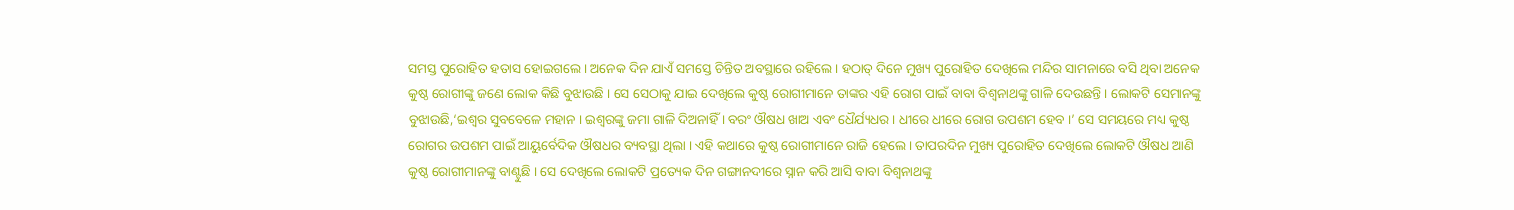ସମସ୍ତ ପୁରୋହିତ ହତାସ ହୋଇଗଲେ । ଅନେକ ଦିନ ଯାଏଁ ସମସ୍ତେ ଚିନ୍ତିତ ଅବସ୍ଥାରେ ରହିଲେ । ହଠାତ୍ ଦିନେ ମୁଖ୍ୟ ପୁରୋହିତ ଦେଖିଲେ ମନ୍ଦିର ସାମନାରେ ବସି ଥିବା ଅନେକ କୁଷ୍ଠ ରୋଗୀଙ୍କୁ ଜଣେ ଲୋକ କିଛି ବୁଝାଉଛି । ସେ ସେଠାକୁ ଯାଇ ଦେଖିଲେ କୁଷ୍ଠ ରୋଗୀମାନେ ତାଙ୍କର ଏହି ରୋଗ ପାଇଁ ବାବା ବିଶ୍ୱନାଥଙ୍କୁ ଗାଳି ଦେଉଛନ୍ତି । ଲୋକଟି ସେମାନଙ୍କୁ ବୁଝାଉଛି,‘ଇଶ୍ୱର ସୁବବେଳେ ମହାନ । ଇଶ୍ୱରଙ୍କୁ ଜମା ଗାଳି ଦିଅନାହିଁ । ବରଂ ଔଷଧ ଖାଅ ଏବଂ ଧୈର୍ଯ୍ୟଧର । ଧୀରେ ଧୀରେ ରୋଗ ଉପଶମ ହେବ ।’ ସେ ସମୟରେ ମଧ୍ୟ କୁଷ୍ଠ ରୋଗର ଉପଶମ ପାଇଁ ଆୟୁର୍ବେଦିକ ଔଷଧର ବ୍ୟବସ୍ଥା ଥିଲା । ଏହି କଥାରେ କୁଷ୍ଠ ରୋଗୀମାନେ ରାଜି ହେଲେ । ତାପରଦିନ ମୁଖ୍ୟ ପୁରୋହିତ ଦେଖିଲେ ଲୋକଟି ଔଷଧ ଆଣି କୁଷ୍ଠ ରୋଗୀମାନଙ୍କୁ ବାଣ୍ଟୁଛି । ସେ ଦେଖିଲେ ଲୋକଟି ପ୍ରତ୍ୟେକ ଦିନ ଗଙ୍ଗାନଦୀରେ ସ୍ନାନ କରି ଆସି ବାବା ବିଶ୍ୱନାଥଙ୍କୁ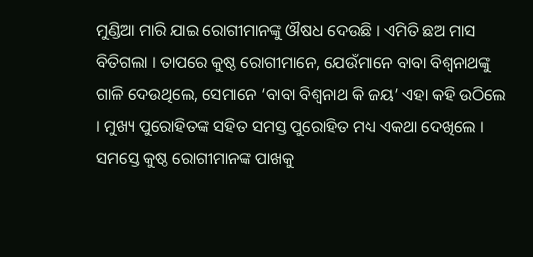ମୁଣ୍ଡିଆ ମାରି ଯାଇ ରୋଗୀମାନଙ୍କୁ ଔଷଧ ଦେଉଛି । ଏମିତି ଛଅ ମାସ ବିତିଗଲା । ତାପରେ କୁଷ୍ଠ ରୋଗୀମାନେ, ଯେଉଁମାନେ ବାବା ବିଶ୍ୱନାଥଙ୍କୁ ଗାଳି ଦେଉଥିଲେ, ସେମାନେ ‘ବାବା ବିଶ୍ୱନାଥ କି ଜୟ’ ଏହା କହି ଉଠିଲେ । ମୁଖ୍ୟ ପୁରୋହିତଙ୍କ ସହିତ ସମସ୍ତ ପୁରୋହିତ ମଧ୍ୟ ଏକଥା ଦେଖିଲେ । ସମସ୍ତେ କୁଷ୍ଠ ରୋଗୀମାନଙ୍କ ପାଖକୁ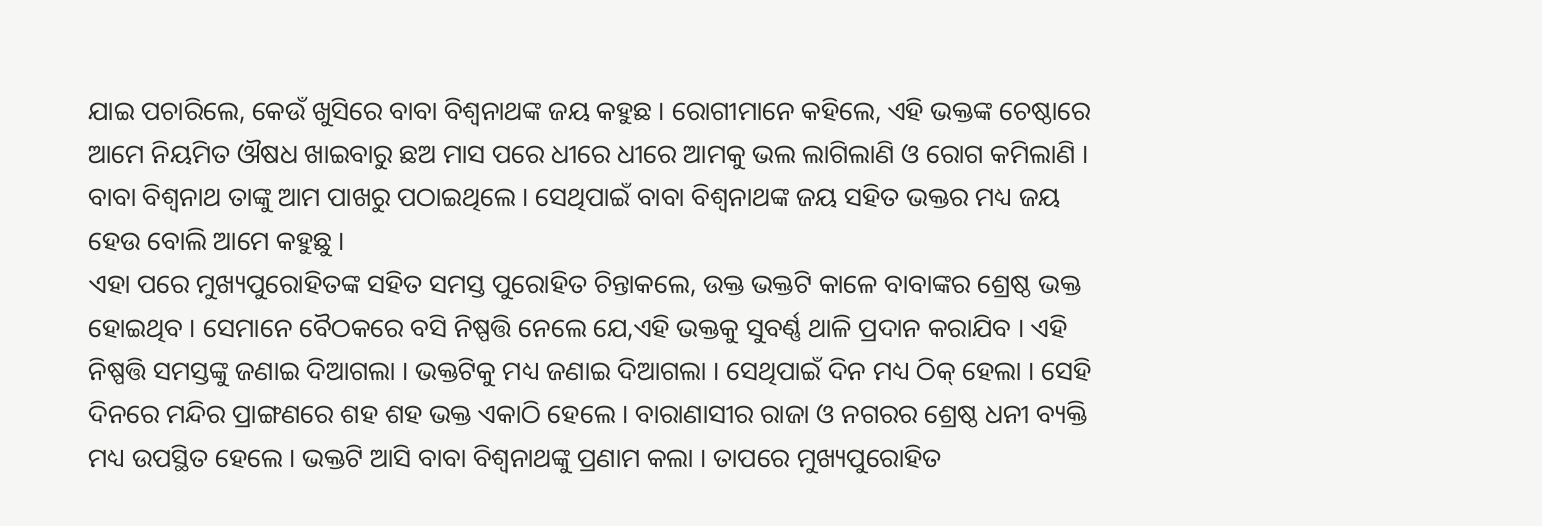ଯାଇ ପଚାରିଲେ, କେଉଁ ଖୁସିରେ ବାବା ବିଶ୍ୱନାଥଙ୍କ ଜୟ କହୁଛ । ରୋଗୀମାନେ କହିଲେ, ଏହି ଭକ୍ତଙ୍କ ଚେଷ୍ଠାରେ ଆମେ ନିୟମିତ ଔଷଧ ଖାଇବାରୁ ଛଅ ମାସ ପରେ ଧୀରେ ଧୀରେ ଆମକୁ ଭଲ ଲାଗିଲାଣି ଓ ରୋଗ କମିଲାଣି । ବାବା ବିଶ୍ୱନାଥ ତାଙ୍କୁ ଆମ ପାଖରୁ ପଠାଇଥିଲେ । ସେଥିପାଇଁ ବାବା ବିଶ୍ୱନାଥଙ୍କ ଜୟ ସହିତ ଭକ୍ତର ମଧ୍ୟ ଜୟ ହେଉ ବୋଲି ଆମେ କହୁଛୁ ।
ଏହା ପରେ ମୁଖ୍ୟପୁରୋହିତଙ୍କ ସହିତ ସମସ୍ତ ପୁରୋହିତ ଚିନ୍ତାକଲେ, ଉକ୍ତ ଭକ୍ତଟି କାଳେ ବାବାଙ୍କର ଶ୍ରେଷ୍ଠ ଭକ୍ତ ହୋଇଥିବ । ସେମାନେ ବୈଠକରେ ବସି ନିଷ୍ପତ୍ତି ନେଲେ ଯେ,ଏହି ଭକ୍ତକୁ ସୁବର୍ଣ୍ଣ ଥାଳି ପ୍ରଦାନ କରାଯିବ । ଏହି ନିଷ୍ପତ୍ତି ସମସ୍ତଙ୍କୁ ଜଣାଇ ଦିଆଗଲା । ଭକ୍ତଟିକୁ ମଧ୍ୟ ଜଣାଇ ଦିଆଗଲା । ସେଥିପାଇଁ ଦିନ ମଧ୍ୟ ଠିକ୍ ହେଲା । ସେହି ଦିନରେ ମନ୍ଦିର ପ୍ରାଙ୍ଗଣରେ ଶହ ଶହ ଭକ୍ତ ଏକାଠି ହେଲେ । ବାରାଣାସୀର ରାଜା ଓ ନଗରର ଶ୍ରେଷ୍ଠ ଧନୀ ବ୍ୟକ୍ତି ମଧ୍ୟ ଉପସ୍ଥିତ ହେଲେ । ଭକ୍ତଟି ଆସି ବାବା ବିଶ୍ୱନାଥଙ୍କୁ ପ୍ରଣାମ କଲା । ତାପରେ ମୁଖ୍ୟପୁରୋହିତ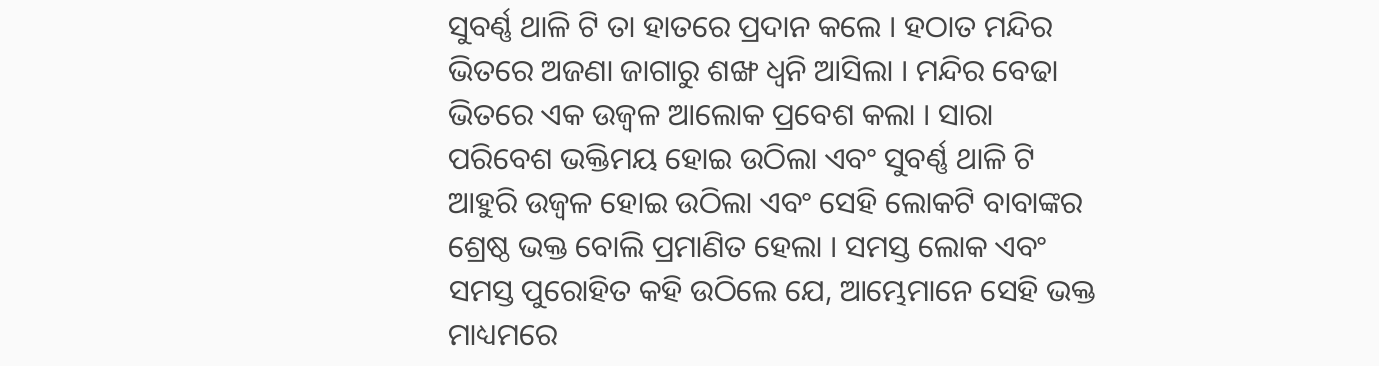ସୁବର୍ଣ୍ଣ ଥାଳି ଟି ତା ହାତରେ ପ୍ରଦାନ କଲେ । ହଠାତ ମନ୍ଦିର ଭିତରେ ଅଜଣା ଜାଗାରୁ ଶଙ୍ଖ ଧ୍ୱନି ଆସିଲା । ମନ୍ଦିର ବେଢା ଭିତରେ ଏକ ଉଜ୍ୱଳ ଆଲୋକ ପ୍ରବେଶ କଲା । ସାରା ପରିବେଶ ଭକ୍ତିମୟ ହୋଇ ଉଠିଲା ଏବଂ ସୁବର୍ଣ୍ଣ ଥାଳି ଟି ଆହୁରି ଉଜ୍ୱଳ ହୋଇ ଉଠିଲା ଏବଂ ସେହି ଲୋକଟି ବାବାଙ୍କର ଶ୍ରେଷ୍ଠ ଭକ୍ତ ବୋଲି ପ୍ରମାଣିତ ହେଲା । ସମସ୍ତ ଲୋକ ଏବଂ ସମସ୍ତ ପୁରୋହିତ କହି ଉଠିଲେ ଯେ, ଆମ୍ଭେମାନେ ସେହି ଭକ୍ତ ମାଧ୍ୟମରେ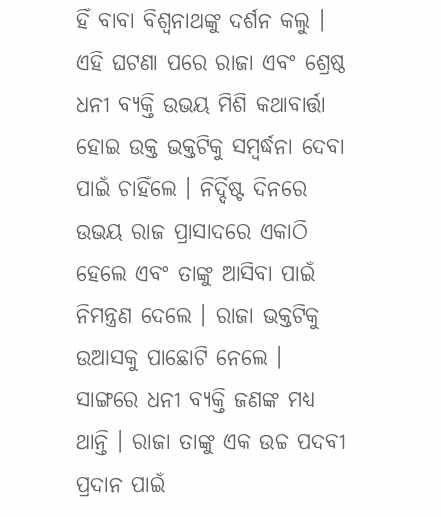ହିଁ ବାବା ବିଶ୍ୱନାଥଙ୍କୁ ଦର୍ଶନ କଲୁ ।
ଏହି ଘଟଣା ପରେ ରାଜା ଏବଂ ଶ୍ରେଷ୍ଠ ଧନୀ ବ୍ୟକ୍ତି ଉଭୟ ମିଶି କଥାବାର୍ତ୍ତା ହୋଇ ଉକ୍ତ ଭକ୍ତଟିକୁ ସମ୍ବର୍ଦ୍ଧନା ଦେବା ପାଇଁ ଚାହିଁଲେ । ନିର୍ଦ୍ଦିଷ୍ଟ ଦିନରେ ଉଭୟ ରାଜ ପ୍ରାସାଦରେ ଏକାଠି ହେଲେ ଏବଂ ତାଙ୍କୁ ଆସିବା ପାଇଁ ନିମନ୍ତ୍ରଣ ଦେଲେ । ରାଜା ଭକ୍ତଟିକୁ ଉଆସକୁ ପାଛୋଟି ନେଲେ । ସାଙ୍ଗରେ ଧନୀ ବ୍ୟକ୍ତି ଜଣଙ୍କ ମଧ୍ୟ ଥାନ୍ତି । ରାଜା ତାଙ୍କୁ ଏକ ଉଚ୍ଚ ପଦବୀ ପ୍ରଦାନ ପାଇଁ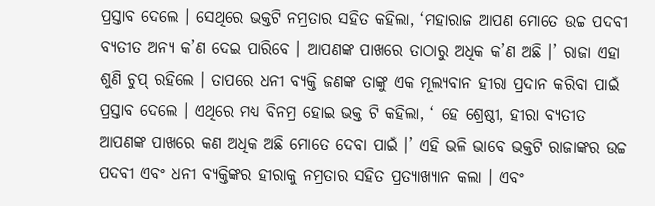ପ୍ରସ୍ତାବ ଦେଲେ । ସେଥିରେ ଭକ୍ତଟି ନମ୍ରତାର ସହିତ କହିଲା, ‘ମହାରାଜ ଆପଣ ମୋତେ ଉଚ୍ଚ ପଦବୀ ବ୍ୟତୀତ ଅନ୍ୟ କ’ଣ ଦେଇ ପାରିବେ । ଆପଣଙ୍କ ପାଖରେ ତାଠାରୁ ଅଧିକ କ’ଣ ଅଛି ।’ ରାଜା ଏହା ଶୁଣି ଚୁପ୍ ରହିଲେ । ତାପରେ ଧନୀ ବ୍ୟକ୍ତି ଜଣଙ୍କ ତାଙ୍କୁ ଏକ ମୂଲ୍ୟବାନ ହୀରା ପ୍ରଦାନ କରିବା ପାଇଁ ପ୍ରସ୍ତାବ ଦେଲେ । ଏଥିରେ ମଧ୍ୟ ବିନମ୍ର ହୋଇ ଭକ୍ତ ଟି କହିଲା, ‘ ହେ ଶ୍ରେଷ୍ଠୀ, ହୀରା ବ୍ୟତୀତ ଆପଣଙ୍କ ପାଖରେ କଣ ଅଧିକ ଅଛି ମୋତେ ଦେବା ପାଇଁ ।’ ଏହି ଭଳି ଭାବେ ଭକ୍ତଟି ରାଜାଙ୍କର ଉଚ୍ଚ ପଦବୀ ଏବଂ ଧନୀ ବ୍ୟକ୍ତିଙ୍କର ହୀରାକୁ ନମ୍ରତାର ସହିତ ପ୍ରତ୍ୟାଖ୍ୟାନ କଲା । ଏବଂ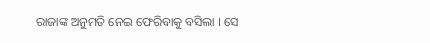ରାଜାଙ୍କ ଅନୁମତି ନେଇ ଫେରିବାକୁ ବସିଲା । ସେ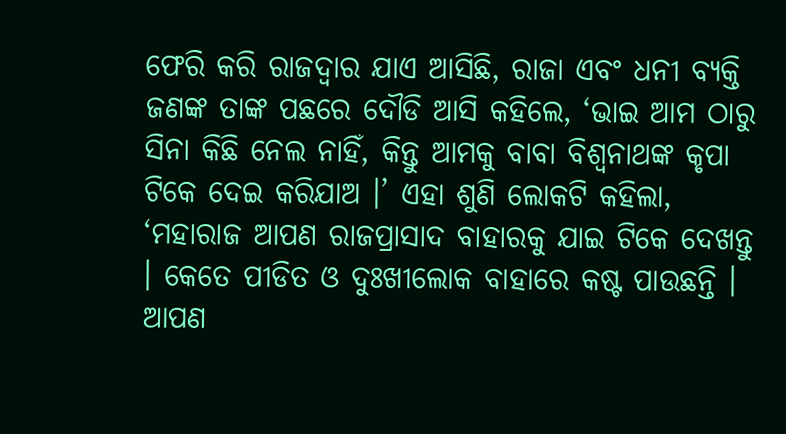ଫେରି କରି ରାଜଦ୍ୱାର ଯାଏ ଆସିଛି, ରାଜା ଏବଂ ଧନୀ ବ୍ୟକ୍ତି ଜଣଙ୍କ ତାଙ୍କ ପଛରେ ଦୌଡି ଆସି କହିଲେ, ‘ଭାଇ ଆମ ଠାରୁ ସିନା କିଛି ନେଲ ନାହିଁ, କିନ୍ତୁ ଆମକୁ ବାବା ବିଶ୍ୱନାଥଙ୍କ କୃପା ଟିକେ ଦେଇ କରିଯାଅ ।’ ଏହା ଶୁଣି ଲୋକଟି କହିଲା, ‘ମହାରାଜ ଆପଣ ରାଜପ୍ରାସାଦ ବାହାରକୁ ଯାଇ ଟିକେ ଦେଖନ୍ତୁ । କେତେ ପୀଡିତ ଓ ଦୁଃଖୀଲୋକ ବାହାରେ କଷ୍ଟ ପାଉଛନ୍ତି । ଆପଣ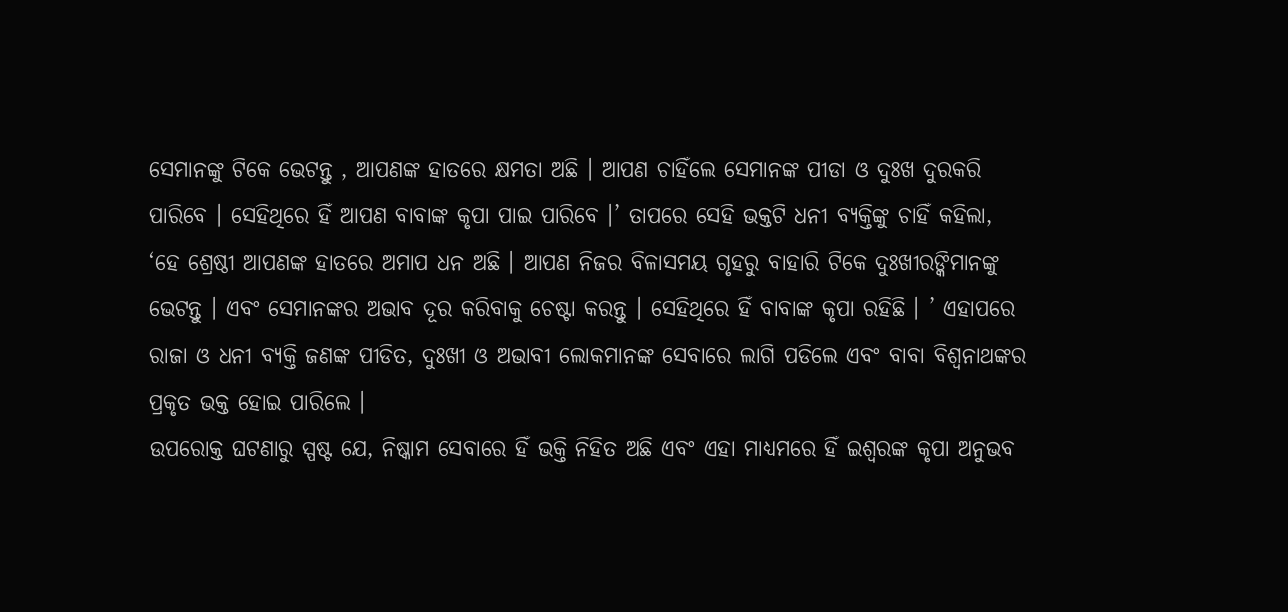ସେମାନଙ୍କୁ ଟିକେ ଭେଟନ୍ତୁ , ଆପଣଙ୍କ ହାତରେ କ୍ଷମତା ଅଛି । ଆପଣ ଚାହିଁଲେ ସେମାନଙ୍କ ପୀଡା ଓ ଦୁଃଖ ଦୁରକରି ପାରିବେ । ସେହିଥିରେ ହିଁ ଆପଣ ବାବାଙ୍କ କୃପା ପାଇ ପାରିବେ ।’ ତାପରେ ସେହି ଭକ୍ତଟି ଧନୀ ବ୍ୟକ୍ତିଙ୍କୁ ଚାହିଁ କହିଲା, ‘ହେ ଶ୍ରେଷ୍ଠୀ ଆପଣଙ୍କ ହାତରେ ଅମାପ ଧନ ଅଛି । ଆପଣ ନିଜର ବିଳାସମୟ ଗୃହରୁ ବାହାରି ଟିକେ ଦୁଃଖୀରଙ୍କିମାନଙ୍କୁ ଭେଟନ୍ତୁ । ଏବଂ ସେମାନଙ୍କର ଅଭାବ ଦୂର କରିବାକୁ ଚେଷ୍ଟା କରନ୍ତୁ । ସେହିଥିରେ ହିଁ ବାବାଙ୍କ କୃପା ରହିଛି । ’ ଏହାପରେ ରାଜା ଓ ଧନୀ ବ୍ୟକ୍ତି ଜଣଙ୍କ ପୀଡିତ, ଦୁଃଖୀ ଓ ଅଭାବୀ ଲୋକମାନଙ୍କ ସେବାରେ ଲାଗି ପଡିଲେ ଏବଂ ବାବା ବିଶ୍ୱନାଥଙ୍କର ପ୍ରକୃତ ଭକ୍ତ ହୋଇ ପାରିଲେ ।
ଉପରୋକ୍ତ ଘଟଣାରୁ ସ୍ପଷ୍ଟ ଯେ, ନିଷ୍କାମ ସେବାରେ ହିଁ ଭକ୍ତି ନିହିତ ଅଛି ଏବଂ ଏହା ମାଧ୍ୟମରେ ହିଁ ଇଶ୍ୱରଙ୍କ କୃପା ଅନୁଭବ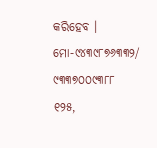କରିହେବ ।
ମୋ-୯୪୩୯୮୭୬୩୩୨/ ୯୩୩୭୦୦୯୩୮୮
୧୨୫,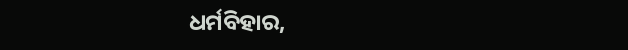ଧର୍ମବିହାର,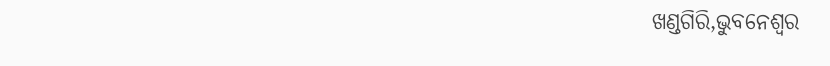ଖଣ୍ଡଗିରି,ଭୁବନେଶ୍ୱର